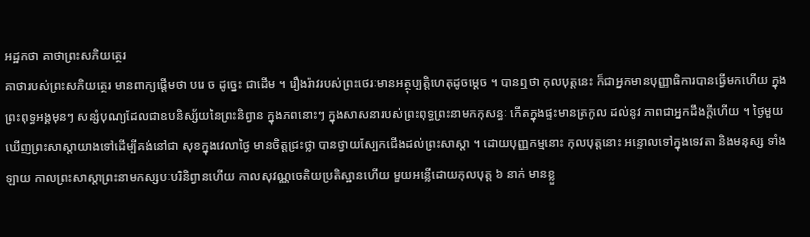អដ្ឋកថា គាថាព្រះសភិយត្ថេរ
គាថារបស់ព្រះសភិយត្ថេរ មានពាក្យផ្តើមថា បរេ ច ដូច្នេះ ជាដើម ។ រឿងរ៉ាវរបស់ព្រះថេរៈមានអត្ថុប្បត្តិហេតុដូចម្តេច ។ បានឮថា កុលបុត្តនេះ ក៏ជាអ្នកមានបុញ្ញាធិការបានធ្វើមកហើយ ក្នុង ព្រះពុទ្ធអង្គមុនៗ សន្សំបុណ្យដែលជាឧបនិស្ស័យនៃព្រះនិព្វាន ក្នុងភពនោះៗ ក្នុងសាសនារបស់ព្រះពុទ្ធព្រះនាមកកុសន្ធៈ កើតក្នុងផ្ទះមានត្រកូល ដល់នូវ ភាពជាអ្នកដឹងក្តីហើយ ។ ថ្ងៃមួយ ឃើញព្រះសាស្តាយាងទៅដើម្បីគង់នៅជា សុខក្នុងវេលាថ្ងៃ មានចិត្តជ្រះថ្លា បានថ្វាយស្បែកជើងដល់ព្រះសាស្តា ។ ដោយបុញ្ញកម្មនោះ កុលបុត្តនោះ អន្ទោលទៅក្នុងទេវតា និងមនុស្ស ទាំងឡាយ កាលព្រះសាស្តាព្រះនាមកស្សបៈបរិនិព្វានហើយ កាលសុវណ្ណចេតិយប្រតិស្ឋានហើយ មួយអន្លើដោយកុលបុត្ត ៦ នាក់ មានខ្លួ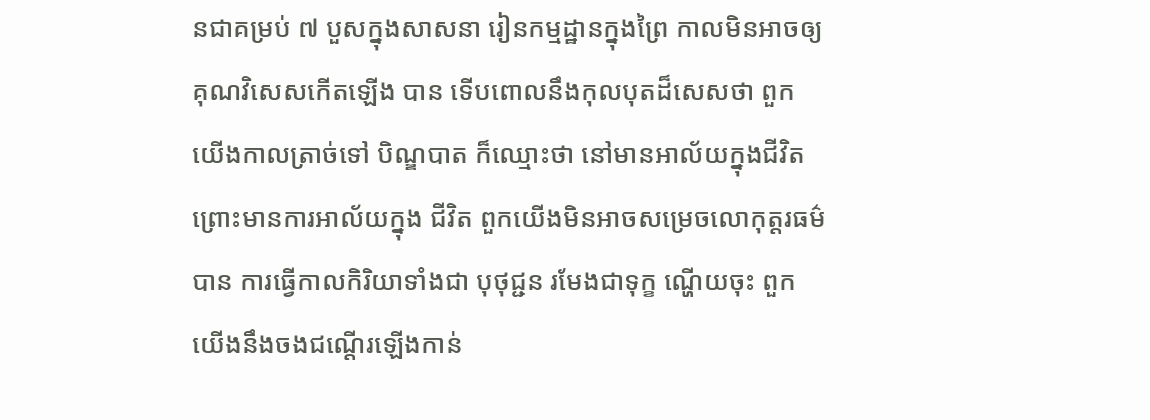នជាគម្រប់ ៧ បួសក្នុងសាសនា រៀនកម្មដ្ឋានក្នុងព្រៃ កាលមិនអាចឲ្យគុណវិសេសកើតឡើង បាន ទើបពោលនឹងកុលបុតដ៏សេសថា ពួកយើងកាលត្រាច់ទៅ បិណ្ឌបាត ក៏ឈ្មោះថា នៅមានអាល័យក្នុងជីវិត ព្រោះមានការអាល័យក្នុង ជីវិត ពួកយើងមិនអាចសម្រេចលោកុត្តរធម៌បាន ការធ្វើកាលកិរិយាទាំងជា បុថុជ្ជន រមែងជាទុក្ខ ណ្ហើយចុះ ពួកយើងនឹងចងជណ្តើរឡើងកាន់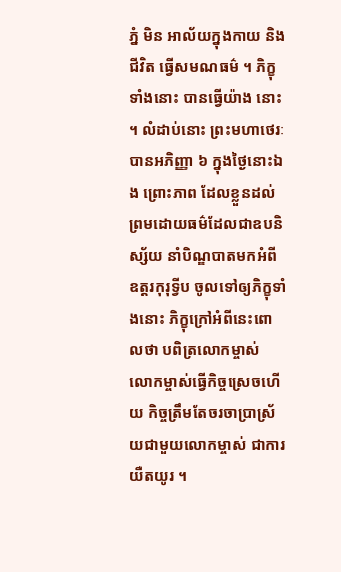ភ្នំ មិន អាល័យក្នុងកាយ និងជីវិត ធ្វើសមណធម៌ ។ ភិក្ខុទាំងនោះ បានធ្វើយ៉ាង នោះ ។ លំដាប់នោះ ព្រះមហាថេរៈបានអភិញ្ញា ៦ ក្នុងថ្ងៃនោះឯង ព្រោះភាព ដែលខ្លួនដល់ព្រមដោយធម៌ដែលជាឧបនិស្ស័យ នាំបិណ្ឌបាតមកអំពីឧត្តរកុរុទ្វីប ចូលទៅឲ្យភិក្ខុទាំងនោះ ភិក្ខុក្រៅអំពីនេះពោលថា បពិត្រលោកម្ចាស់ លោកម្ចាស់ធ្វើកិច្ចស្រេចហើយ កិច្ចត្រឹមតែចរចាប្រាស្រ័យជាមួយលោកម្ចាស់ ជាការយឺតយូរ ។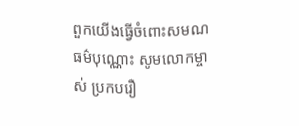ពួកយើងធ្វើចំពោះសមណធម៌បុណ្ណោះ សូមលោកម្ចាស់ ប្រកបរឿ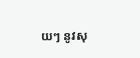យៗ នូវសុ